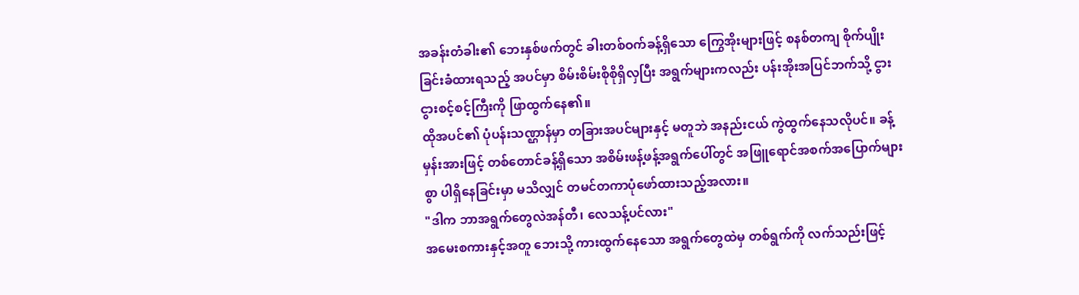အခန်းတံခါး၏ ဘေးနှစ်ဖက်တွင် ခါးတစ်ဝက်ခန့်ရှိသော ကြွေအိုးများဖြင့် စနစ်တကျ စိုက်ပျိုးခြင်းခံထားရသည့် အပင်မှာ စိမ်းစိမ်းစိုစိုရှိလှပြီး အရွက်များကလည်း ပန်းအိုးအပြင်ဘက်သို့ ငွားငွားစင့်စင့်ကြီးကို ဖြာထွက်နေ၏။
ထိုအပင်၏ ပုံပန်းသဏ္ဌာန်မှာ တခြားအပင်များနှင့် မတူဘဲ အနည်းငယ် ကွဲထွက်နေသလိုပင်။ ခန့်မှန်းအားဖြင့် တစ်တောင်ခန့်ရှိသော အစိမ်းဖန့်ဖန့်အရွက်ပေါ်တွင် အဖြူရောင်အစက်အပြောက်များစွာ ပါရှိနေခြင်းမှာ မသိလျှင် တမင်တကာပုံဖော်ထားသည့်အလား။
"ဒါက ဘာအရွက်တွေလဲအန်တီ၊ လေသန့်ပင်လား"
အမေးစကားနှင့်အတူ ဘေးသို့ ကားထွက်နေသော အရွက်တွေထဲမှ တစ်ရွက်ကို လက်သည်းဖြင့်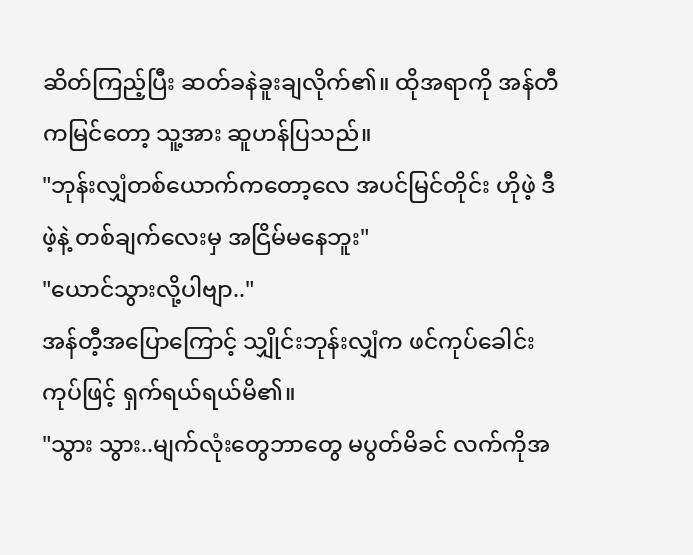ဆိတ်ကြည့်ပြီး ဆတ်ခနဲခူးချလိုက်၏။ ထိုအရာကို အန်တီကမြင်တော့ သူ့အား ဆူဟန်ပြသည်။
"ဘုန်းလျှံတစ်ယောက်ကတော့လေ အပင်မြင်တိုင်း ဟိုဖဲ့ ဒီဖဲ့နဲ့ တစ်ချက်လေးမှ အငြိမ်မနေဘူး"
"ယောင်သွားလို့ပါဗျာ.."
အန်တီ့အပြောကြောင့် သျှိုင်းဘုန်းလျှံက ဖင်ကုပ်ခေါင်းကုပ်ဖြင့် ရှက်ရယ်ရယ်မိ၏။
"သွား သွား..မျက်လုံးတွေဘာတွေ မပွတ်မိခင် လက်ကိုအ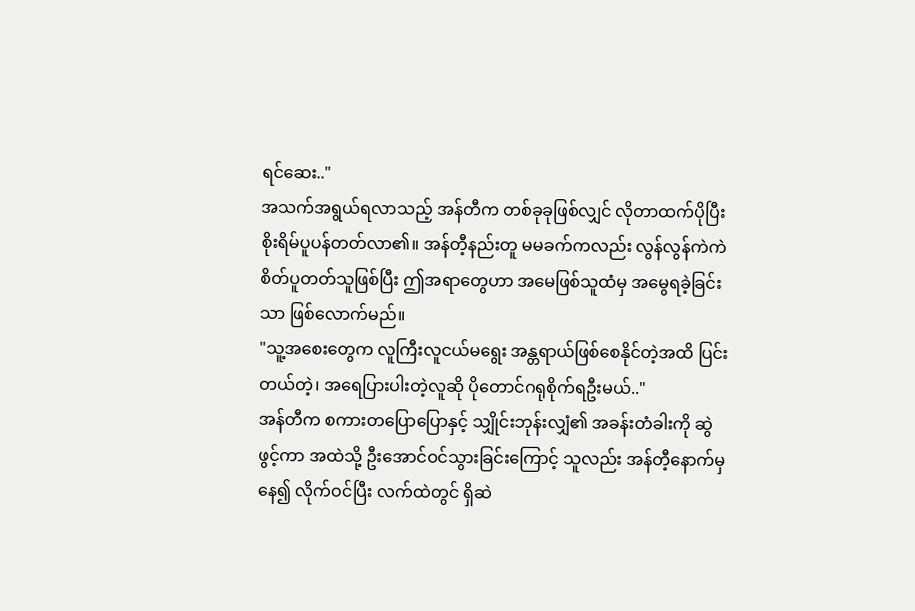ရင်ဆေး.."
အသက်အရွယ်ရလာသည့် အန်တီက တစ်ခုခုဖြစ်လျှင် လိုတာထက်ပိုပြီး စိုးရိမ်ပူပန်တတ်လာ၏။ အန်တီ့နည်းတူ မမခက်ကလည်း လွန်လွန်ကဲကဲ စိတ်ပူတတ်သူဖြစ်ပြီး ဤအရာတွေဟာ အမေဖြစ်သူထံမှ အမွေရခဲ့ခြင်းသာ ဖြစ်လောက်မည်။
"သူ့အစေးတွေက လူကြီးလူငယ်မရွေး အန္တရာယ်ဖြစ်စေနိုင်တဲ့အထိ ပြင်းတယ်တဲ့၊ အရေပြားပါးတဲ့လူဆို ပိုတောင်ဂရုစိုက်ရဦးမယ်.."
အန်တီက စကားတပြောပြောနှင့် သျှိုင်းဘုန်းလျှံ၏ အခန်းတံခါးကို ဆွဲဖွင့်ကာ အထဲသို့ ဦးအောင်ဝင်သွားခြင်းကြောင့် သူလည်း အန်တီ့နောက်မှနေ၍ လိုက်ဝင်ပြီး လက်ထဲတွင် ရှိဆဲ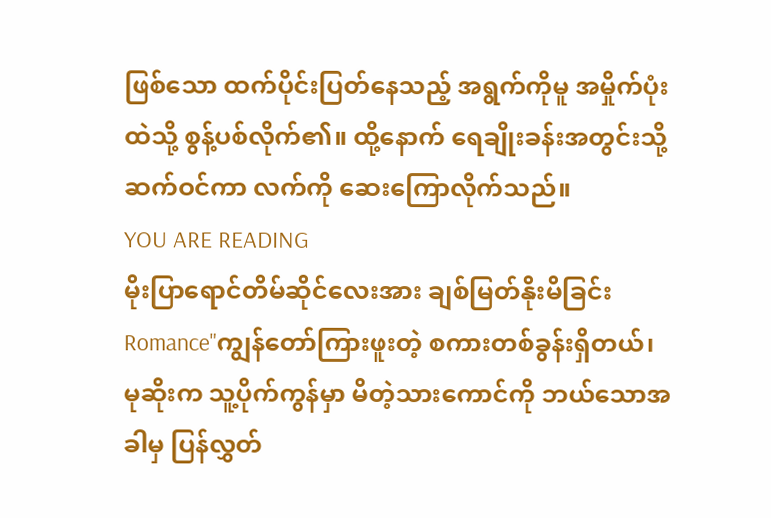ဖြစ်သော ထက်ပိုင်းပြတ်နေသည့် အရွက်ကိုမူ အမှိုက်ပုံးထဲသို့ စွန့်ပစ်လိုက်၏။ ထို့နောက် ရေချိုးခန်းအတွင်းသို့ ဆက်ဝင်ကာ လက်ကို ဆေးကြောလိုက်သည်။
YOU ARE READING
မိုးပြာရောင်တိမ်ဆိုင်လေးအား ချစ်မြတ်နိုးမိခြင်း
Romance"ကျွန်တော်ကြားဖူးတဲ့ စကားတစ်ခွန်းရှိတယ်၊ မုဆိုးက သူ့ပိုက်ကွန်မှာ မိတဲ့သားကောင်ကို ဘယ်သောအခါမှ ပြန်လွှတ်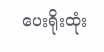ပေးရိုးထုံး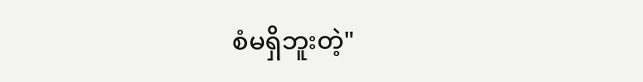စံမရှိဘူးတဲ့"